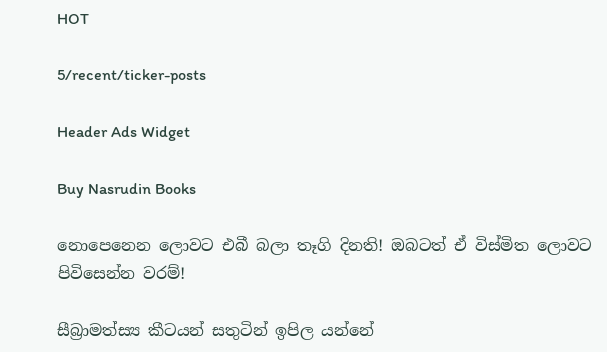HOT

5/recent/ticker-posts

Header Ads Widget

Buy Nasrudin Books

නොපෙනෙන ලොවට එබී බලා තෑගි දිනති! ඔබටත් ඒ විස්මිත ලොවට පිවිසෙන්න වරම්!

සීබ්‍රාමත්ස්‍ය කීටයන් සතුටින් ඉපිල යන්නේ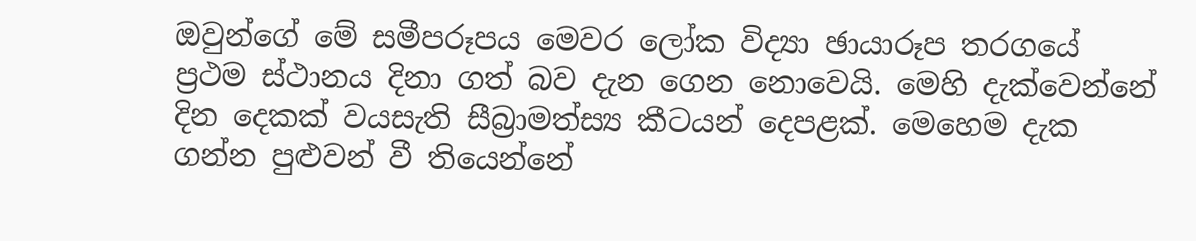ඔවුන්ගේ මේ සමීපරූපය මෙවර ලෝක විද්‍යා ඡායාරූප තරගයේ ප්‍රථම ස්ථානය දිනා ගත් බව දැන ගෙන නොවෙයි. මෙහි දැක්වෙන්නේ දින දෙකක් වයසැති සීබ්‍රාමත්ස්‍ය කීටයන් දෙපළක්. මෙහෙම දැක ගන්න පුළුවන් වී තියෙන්නේ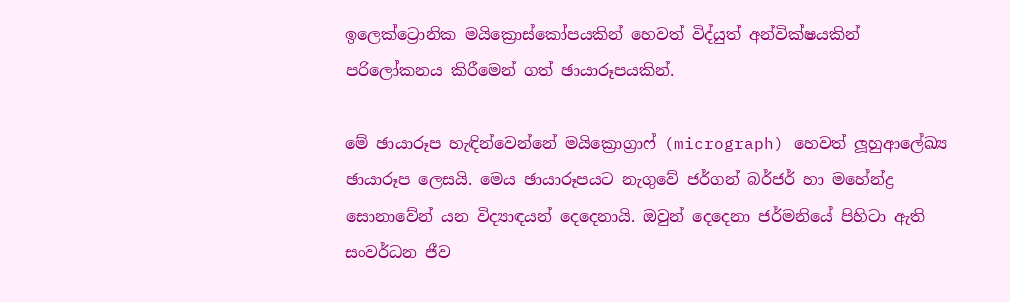ඉලෙක්ට්‍රොනික මයික්‍රොස්කෝපයකින් හෙවත් විද්යුත් අන්වික්ෂයකින් පරිලෝකනය කිරීමෙන් ගත් ඡායාරූපයකින්.

මේ ඡායාරූප හැඳින්වෙන්නේ මයික්‍රොග්‍රාෆ් (micrograph) හෙවත් ලූහුආලේඛ්‍ය ඡායාරූප ලෙසයි. මෙය ඡායාරූපයට නැගුවේ ජර්ගන් බර්ජර් හා මහේන්ද්‍ර සොනාවේන් යන විද්‍යාඳයන් දෙදෙනායි. ඔවුන් දෙදෙනා ජර්මනියේ පිහිටා ඇති සංවර්ධන ජීව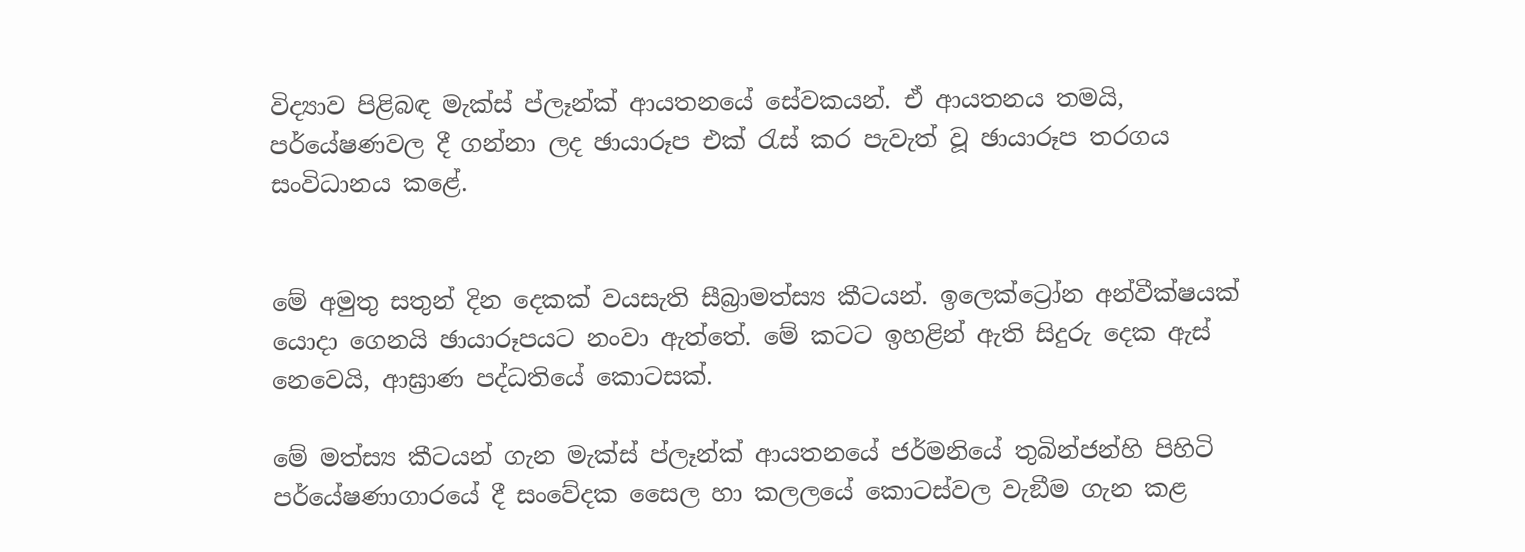විද්‍යාව පිළිබඳ මැක්ස් ප්ලෑන්ක් ආයතනයේ සේවකයන්. ඒ ආයතනය තමයි, පර්යේෂණවල දී ගන්නා ලද ඡායාරූප එක් රැස් කර පැවැත් වූ ඡායාරූප තරගය සංවිධානය කළේ.


මේ අමුතු සතුන් දින දෙකක් වයසැති සීබ්‍රාමත්ස්‍ය කීටයන්. ඉලෙක්ට්‍රෝන අන්වීක්ෂයක් යොදා ගෙනයි ඡායාරූපයට නංවා ඇත්තේ. මේ කටට ඉහළින් ඇති සිදුරු දෙක ඇස් නෙවෙයි, ආඝ්‍රාණ පද්ධතියේ කොටසක්.

මේ මත්ස්‍ය කීටයන් ගැන මැක්ස් ප්ලෑන්ක් ආයතනයේ ජර්මනියේ තුබින්ජන්හි පිහිටි පර්යේෂණාගාරයේ දී සංවේදක සෛල හා කලලයේ කොටස්වල වැඞීම ගැන කළ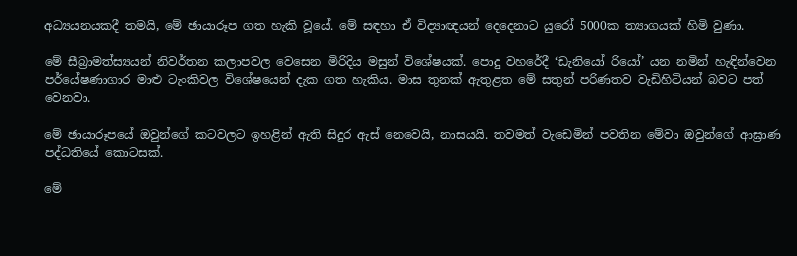අධ්‍යයනයකදී තමයි, මේ ඡායාරූප ගත හැකි වූයේ. මේ සඳහා ඒ විද්‍යාඥයන් දෙදෙනාට යුරෝ 5000ක ත්‍යාගයක් හිමි වුණා.

මේ සීබ්‍රාමත්ස්‍යයන් නිවර්තන කලාපවල වෙසෙන මිරිදිය මසුන් විශේෂයක්. පොදු වහරේදී ‘ඩැනියෝ රියෝ’ යන නමින් හැඳින්වෙන පර්යේෂණාගාර මාළු ටැංකිවල විශේෂයෙන් දැක ගත හැකිය. මාස තුනක් ඇතුළත මේ සතුන් පරිණතව වැඩිහිටියන් බවට පත් වෙනවා.

මේ ඡායාරූපයේ ඔවුන්ගේ කටවලට ඉහළින් ඇති සිදුර ඇස් නෙවෙයි, නාසයයි. තවමත් වැඩෙමින් පවතින මේවා ඔවුන්ගේ ආඝ්‍රාණ පද්ධතියේ කොටසක්.

මේ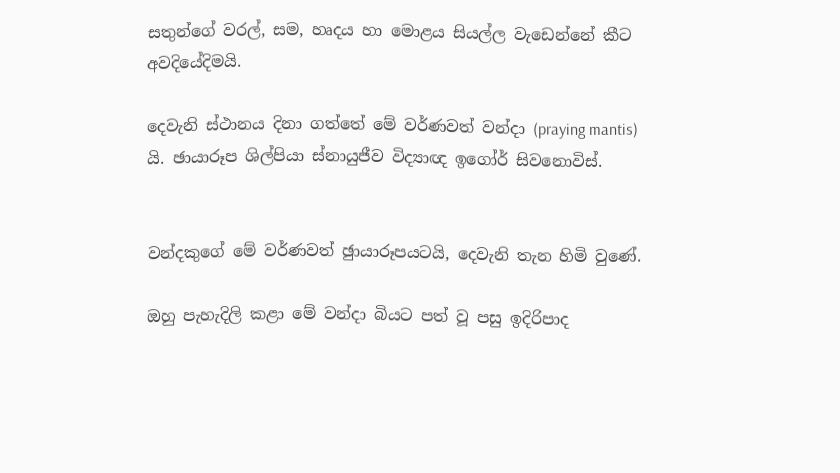සතුන්ගේ වරල්, සම, හෘදය හා මොළය සියල්ල වැඩෙන්නේ කීට අවදියේදිමයි.

දෙවැනි ස්ථානය දිනා ගත්තේ මේ වර්ණවත් වන්දා (praying mantis) යි. ඡායාරූප ශිල්පියා ස්නායුජීව විද්‍යාඥ ඉගෝර් සිවනොවිස්.


වන්දකුගේ මේ වර්ණවත් ඡුායාරූපයටයි, දෙවැනි තැන හිමි වුණේ.

ඔහු පැහැදිලි කළා මේ වන්දා බියට පත් වූ පසු ඉදිරිපාද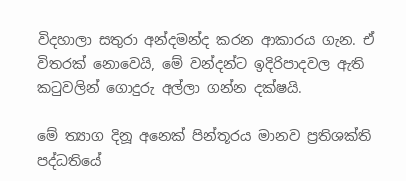විදහාලා සතුරා අන්දමන්ද කරන ආකාරය ගැන. ඒ විතරක් නොවෙයි, මේ වන්දන්ට ඉදිරිපාදවල ඇති කටුවලින් ගොදුරු අල්ලා ගන්න දක්ෂයි.

මේ ත්‍යාග දිනූ අනෙක් පින්තූරය මානව ප්‍රතිශක්ති පද්ධතියේ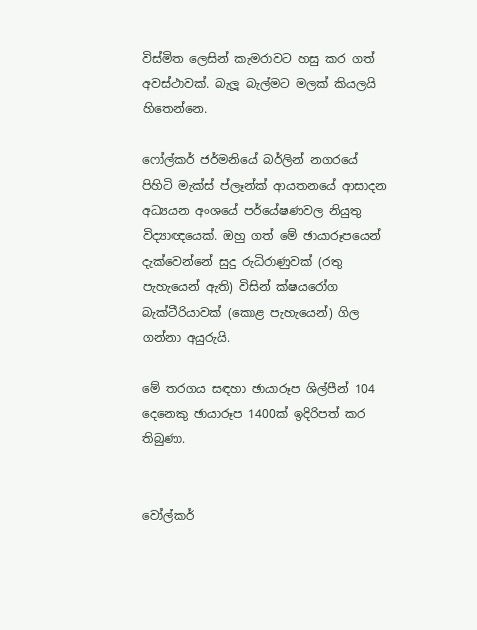විස්මිත ලෙසින් කැමරාවට හසු කර ගත් අවස්ථාවක්. බැලූ බැල්මට මලක් කියලයි හිතෙන්නෙ.

ෆෝල්කර් ජර්මනියේ බර්ලින් නගරයේ පිහිටි මැක්ස් ප්ලෑන්ක් ආයතනයේ ආසාදන අධ්‍යයන අංශයේ පර්යේෂණවල නියුතු විද්‍යාඥයෙක්. ඔහු ගත් මේ ඡායාරූපයෙන් දැක්වෙන්නේ සුදු රුධිරාණුවක් (රතු පැහැයෙන් ඇති) විසින් ක්ෂයරෝග බැක්ටීරියාවක් (කොළ පැහැයෙන්) ගිල ගන්නා අයුරුයි.

මේ තරගය සඳහා ඡායාරූප ශිල්පීන් 104 දෙනෙකු ඡායාරූප 1400ක් ඉදිරිපත් කර තිබුණා.


වෝල්කර්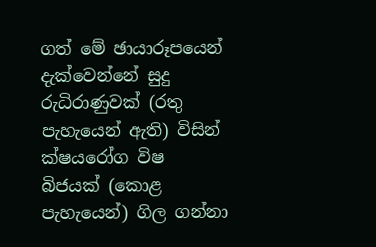ගත් මේ ඡායාරූපයෙන් දැක්වෙන්නේ සුදු රුධිරාණුවක් (රතු පැහැයෙන් ඇති) විසින් ක්ෂයරෝග විෂ බිජයක් (කොළ පැහැයෙන්) ගිල ගන්නා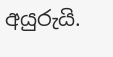අයුරුයි.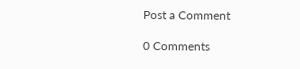Post a Comment

0 Comments